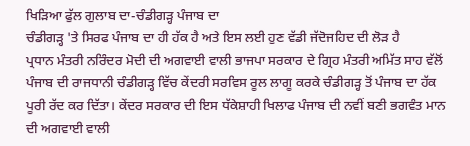ਖਿੜਿਆ ਫੁੱਲ ਗੁਲਾਬ ਦਾ-ਚੰਡੀਗੜ੍ਹ ਪੰਜਾਬ ਦਾ
ਚੰਡੀਗੜ੍ਹ 'ਤੇ ਸਿਰਫ ਪੰਜਾਬ ਦਾ ਹੀ ਹੱਕ ਹੈ ਅਤੇ ਇਸ ਲਈ ਹੁਣ ਵੱਡੀ ਜੱਦੋਜਹਿਦ ਦੀ ਲੋੜ ਹੈ
ਪ੍ਰਧਾਨ ਮੰਤਰੀ ਨਰਿੰਦਰ ਮੋਦੀ ਦੀ ਅਗਵਾਈ ਵਾਲੀ ਭਾਜਪਾ ਸਰਕਾਰ ਦੇ ਗ੍ਰਿਹ ਮੰਤਰੀ ਅਮਿੱਤ ਸਾਹ ਵੱਲੋਂ ਪੰਜਾਬ ਦੀ ਰਾਜਧਾਨੀ ਚੰਡੀਗੜ੍ਹ ਵਿੱਚ ਕੇਂਦਰੀ ਸਰਵਿਸ ਰੂਲ ਲਾਗੂ ਕਰਕੇ ਚੰਡੀਗੜ੍ਹ ਤੋਂ ਪੰਜਾਬ ਦਾ ਹੱਕ ਪੂਰੀ ਰੱਦ ਕਰ ਦਿੱਤਾ। ਕੇਂਦਰ ਸਰਕਾਰ ਦੀ ਇਸ ਧੱਕੇਸ਼ਾਹੀ ਖਿਲਾਫ ਪੰਜਾਬ ਦੀ ਨਵੀਂ ਬਣੀ ਭਗਵੰਤ ਮਾਨ ਦੀ ਅਗਵਾਈ ਵਾਲੀ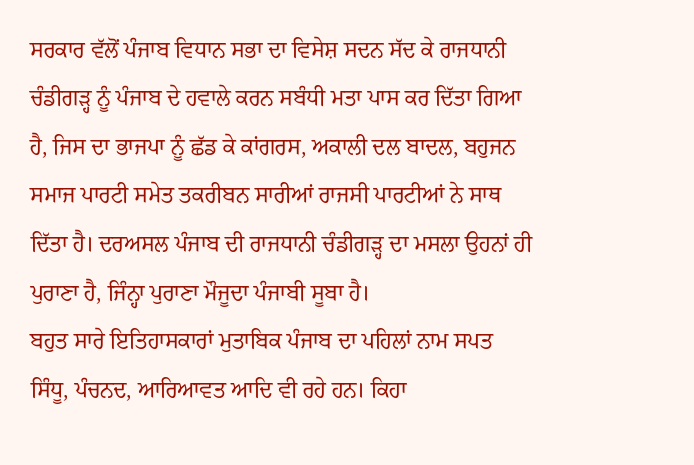ਸਰਕਾਰ ਵੱਲੋਂ ਪੰਜਾਬ ਵਿਧਾਨ ਸਭਾ ਦਾ ਵਿਸੇਸ਼ ਸਦਨ ਸੱਦ ਕੇ ਰਾਜਧਾਨੀ ਚੰਡੀਗੜ੍ਹ ਨੂੰ ਪੰਜਾਬ ਦੇ ਹਵਾਲੇ ਕਰਨ ਸਬੰਧੀ ਮਤਾ ਪਾਸ ਕਰ ਦਿੱਤਾ ਗਿਆ ਹੈ, ਜਿਸ ਦਾ ਭਾਜਪਾ ਨੂੰ ਛੱਡ ਕੇ ਕਾਂਗਰਸ, ਅਕਾਲੀ ਦਲ ਬਾਦਲ, ਬਹੁਜਨ ਸਮਾਜ ਪਾਰਟੀ ਸਮੇਤ ਤਕਰੀਬਨ ਸਾਰੀਆਂ ਰਾਜਸੀ ਪਾਰਟੀਆਂ ਨੇ ਸਾਥ ਦਿੱਤਾ ਹੈ। ਦਰਅਸਲ ਪੰਜਾਬ ਦੀ ਰਾਜਧਾਨੀ ਚੰਡੀਗੜ੍ਹ ਦਾ ਮਸਲਾ ਉਹਨਾਂ ਹੀ ਪੁਰਾਣਾ ਹੈ, ਜਿੰਨ੍ਹਾ ਪੁਰਾਣਾ ਮੌਜੂਦਾ ਪੰਜਾਬੀ ਸੂਬਾ ਹੈ।
ਬਹੁਤ ਸਾਰੇ ਇਤਿਹਾਸਕਾਰਾਂ ਮੁਤਾਬਿਕ ਪੰਜਾਬ ਦਾ ਪਹਿਲਾਂ ਨਾਮ ਸਪਤ ਸਿੰਧੂ, ਪੰਚਨਦ, ਆਰਿਆਵਤ ਆਦਿ ਵੀ ਰਹੇ ਹਨ। ਕਿਹਾ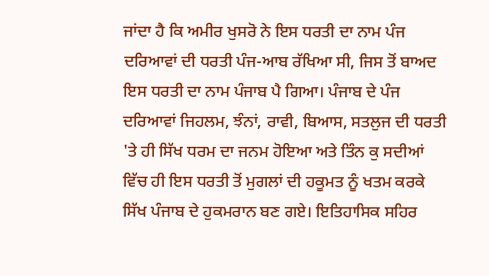ਜਾਂਦਾ ਹੈ ਕਿ ਅਮੀਰ ਖੁਸਰੋ ਨੇ ਇਸ ਧਰਤੀ ਦਾ ਨਾਮ ਪੰਜ ਦਰਿਆਵਾਂ ਦੀ ਧਰਤੀ ਪੰਜ-ਆਬ ਰੱਖਿਆ ਸੀ, ਜਿਸ ਤੋਂ ਬਾਅਦ ਇਸ ਧਰਤੀ ਦਾ ਨਾਮ ਪੰਜਾਬ ਪੈ ਗਿਆ। ਪੰਜਾਬ ਦੇ ਪੰਜ ਦਰਿਆਵਾਂ ਜਿਹਲਮ, ਝੰਨਾਂ, ਰਾਵੀ, ਬਿਆਸ, ਸਤਲੁਜ ਦੀ ਧਰਤੀ 'ਤੇ ਹੀ ਸਿੱਖ ਧਰਮ ਦਾ ਜਨਮ ਹੋਇਆ ਅਤੇ ਤਿੰਨ ਕੁ ਸਦੀਆਂ ਵਿੱਚ ਹੀ ਇਸ ਧਰਤੀ ਤੋਂ ਮੁਗਲਾਂ ਦੀ ਹਕੂਮਤ ਨੂੰ ਖਤਮ ਕਰਕੇ ਸਿੱਖ ਪੰਜਾਬ ਦੇ ਹੁਕਮਰਾਨ ਬਣ ਗਏ। ਇਤਿਹਾਸਿਕ ਸਹਿਰ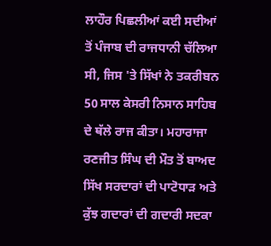ਲਾਹੌਰ ਪਿਛਲੀਆਂ ਕਈ ਸਦੀਆਂ ਤੋਂ ਪੰਜਾਬ ਦੀ ਰਾਜਧਾਨੀ ਚੱਲਿਆ ਸੀ, ਜਿਸ 'ਤੇ ਸਿੱਖਾਂ ਨੇ ਤਕਰੀਬਨ 50 ਸਾਲ ਕੇਸਰੀ ਨਿਸਾਨ ਸਾਹਿਬ ਦੇ ਥੱਲੇ ਰਾਜ ਕੀਤਾ। ਮਹਾਰਾਜਾ ਰਣਜੀਤ ਸਿੰਘ ਦੀ ਮੌਤ ਤੋਂ ਬਾਅਦ ਸਿੱਖ ਸਰਦਾਰਾਂ ਦੀ ਪਾਟੋਧਾੜ ਅਤੇ ਕੁੱਝ ਗਦਾਰਾਂ ਦੀ ਗਦਾਰੀ ਸਦਕਾ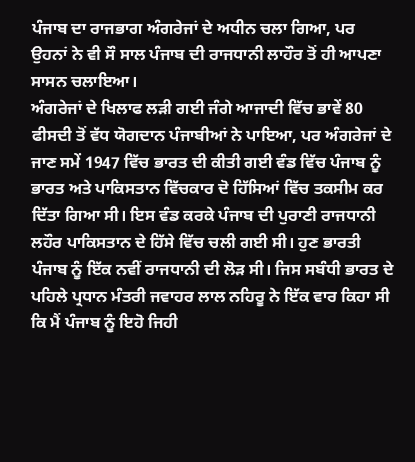ਪੰਜਾਬ ਦਾ ਰਾਜਭਾਗ ਅੰਗਰੇਜਾਂ ਦੇ ਅਧੀਨ ਚਲਾ ਗਿਆ, ਪਰ ਉਹਨਾਂ ਨੇ ਵੀ ਸੌ ਸਾਲ ਪੰਜਾਬ ਦੀ ਰਾਜਧਾਨੀ ਲਾਹੌਰ ਤੋਂ ਹੀ ਆਪਣਾ ਸਾਸਨ ਚਲਾਇਆ।
ਅੰਗਰੇਜਾਂ ਦੇ ਖਿਲਾਫ ਲੜੀ ਗਈ ਜੰਗੇ ਆਜਾਦੀ ਵਿੱਚ ਭਾਵੇਂ 80 ਫੀਸਦੀ ਤੋਂ ਵੱਧ ਯੋਗਦਾਨ ਪੰਜਾਬੀਆਂ ਨੇ ਪਾਇਆ, ਪਰ ਅੰਗਰੇਜਾਂ ਦੇ ਜਾਣ ਸਮੇਂ 1947 ਵਿੱਚ ਭਾਰਤ ਦੀ ਕੀਤੀ ਗਈ ਵੰਡ ਵਿੱਚ ਪੰਜਾਬ ਨੂੰ ਭਾਰਤ ਅਤੇ ਪਾਕਿਸਤਾਨ ਵਿੱਚਕਾਰ ਦੋ ਹਿੱਸਿਆਂ ਵਿੱਚ ਤਕਸੀਮ ਕਰ ਦਿੱਤਾ ਗਿਆ ਸੀ। ਇਸ ਵੰਡ ਕਰਕੇ ਪੰਜਾਬ ਦੀ ਪੁਰਾਣੀ ਰਾਜਧਾਨੀ ਲਹੌਰ ਪਾਕਿਸਤਾਨ ਦੇ ਹਿੱਸੇ ਵਿੱਚ ਚਲੀ ਗਈ ਸੀ। ਹੁਣ ਭਾਰਤੀ ਪੰਜਾਬ ਨੂੰ ਇੱਕ ਨਵੀਂ ਰਾਜਧਾਨੀ ਦੀ ਲੋੜ ਸੀ। ਜਿਸ ਸਬੰਧੀ ਭਾਰਤ ਦੇ ਪਹਿਲੇ ਪ੍ਰਧਾਨ ਮੰਤਰੀ ਜਵਾਹਰ ਲਾਲ ਨਹਿਰੂ ਨੇ ਇੱਕ ਵਾਰ ਕਿਹਾ ਸੀ ਕਿ ਮੈਂ ਪੰਜਾਬ ਨੂੰ ਇਹੋ ਜਿਹੀ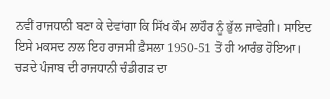ਨਵੀਂ ਰਾਜਧਾਨੀ ਬਣਾ ਕੇ ਦੇਵਾਂਗਾ ਕਿ ਸਿੱਖ ਕੌਮ ਲਾਹੌਰ ਨੂੰ ਭੁੱਲ ਜਾਵੇਗੀ। ਸਾਇਦ ਇਸੇ ਮਕਸਦ ਨਾਲ ਇਹ ਰਾਜਸੀ ਫ਼ੈਸਲਾ 1950-51 ਤੋਂ ਹੀ ਆਰੰਭ ਹੋਇਆ। ਚੜਦੇ ਪੰਜਾਬ ਦੀ ਰਾਜਧਾਨੀ ਚੰਡੀਗੜ ਦਾ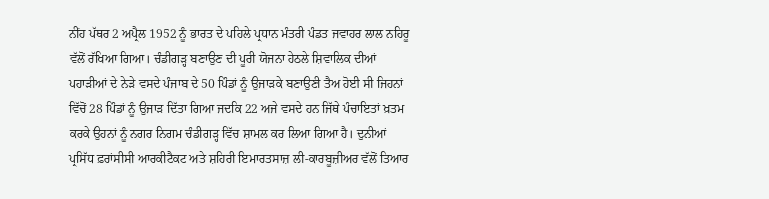ਨੀਂਹ ਪੱਥਰ 2 ਅਪ੍ਰੈਲ 1952 ਨੂੰ ਭਾਰਤ ਦੇ ਪਹਿਲੇ ਪ੍ਰਧਾਨ ਮੰਤਰੀ ਪੰਡਤ ਜਵਾਹਰ ਲਾਲ ਨਹਿਰੂ ਵੱਲੋਂ ਰੱਖਿਆ ਗਿਆ। ਚੰਡੀਗੜ੍ਹ ਬਣਾਉਣ ਦੀ ਪੂਰੀ ਯੋਜਨਾ ਹੇਠਲੇ ਸ਼ਿਵਾਲਿਕ ਦੀਆਂ ਪਹਾੜੀਆਂ ਦੇ ਨੇੜੇ ਵਸਦੇ ਪੰਜਾਬ ਦੇ 50 ਪਿੰਡਾਂ ਨੂੰ ਉਜਾੜਕੇ ਬਣਾਉਣੀ ਤੈਅ ਹੋਈ ਸੀ ਜਿਹਨਾਂ ਵਿੱਚੋਂ 28 ਪਿੰਡਾਂ ਨੂੰ ਉਜਾੜ ਦਿੱਤਾ ਗਿਆ ਜਦਕਿ 22 ਅਜੇ ਵਸਦੇ ਹਨ ਜਿੱਥੇ ਪੰਚਾਇਤਾਂ ਖ਼ਤਮ ਕਰਕੇ ਉਹਨਾਂ ਨੂੰ ਨਗਰ ਨਿਗਮ ਚੰਡੀਗੜ੍ਹ ਵਿੱਚ ਸ਼ਾਮਲ ਕਰ ਲਿਆ ਗਿਆ ਹੈ। ਦੁਨੀਆਂ ਪ੍ਰਸਿੱਧ ਫ਼ਰਾਂਸੀਸੀ ਆਰਕੀਟੈਕਟ ਅਤੇ ਸ਼ਹਿਰੀ ਇਮਾਰਤਸਾਜ਼ ਲੀ-ਕਾਰਬੂਜ਼ੀਅਰ ਵੱਲੋਂ ਤਿਆਰ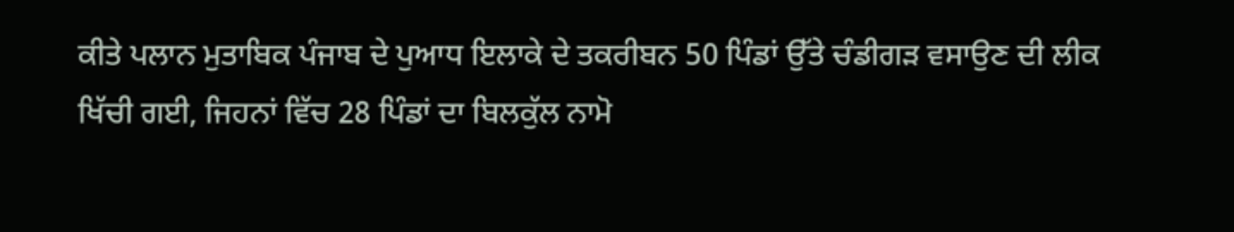ਕੀਤੇ ਪਲਾਨ ਮੁਤਾਬਿਕ ਪੰਜਾਬ ਦੇ ਪੁਆਧ ਇਲਾਕੇ ਦੇ ਤਕਰੀਬਨ 50 ਪਿੰਡਾਂ ਉੱਤੇ ਚੰਡੀਗੜ ਵਸਾਉਣ ਦੀ ਲੀਕ ਖਿੱਚੀ ਗਈ, ਜਿਹਨਾਂ ਵਿੱਚ 28 ਪਿੰਡਾਂ ਦਾ ਬਿਲਕੁੱਲ ਨਾਮੋ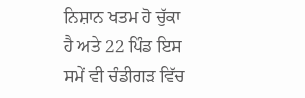ਨਿਸ਼ਾਨ ਖਤਮ ਹੋ ਚੁੱਕਾ ਹੈ ਅਤੇ 22 ਪਿੰਡ ਇਸ ਸਮੇਂ ਵੀ ਚੰਡੀਗੜ ਵਿੱਚ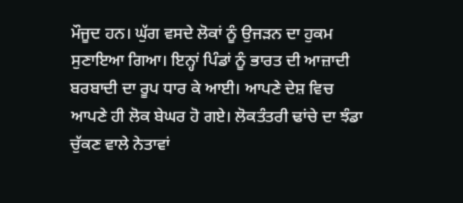ਮੌਜੂਦ ਹਨ। ਘੁੱਗ ਵਸਦੇ ਲੋਕਾਂ ਨੂੰ ਉਜੜਨ ਦਾ ਹੁਕਮ ਸੁਣਾਇਆ ਗਿਆ। ਇਨ੍ਹਾਂ ਪਿੰਡਾਂ ਨੂੰ ਭਾਰਤ ਦੀ ਆਜ਼ਾਦੀ ਬਰਬਾਦੀ ਦਾ ਰੂਪ ਧਾਰ ਕੇ ਆਈ। ਆਪਣੇ ਦੇਸ਼ ਵਿਚ ਆਪਣੇ ਹੀ ਲੋਕ ਬੇਘਰ ਹੋ ਗਏ। ਲੋਕਤੰਤਰੀ ਢਾਂਚੇ ਦਾ ਝੰਡਾ ਚੁੱਕਣ ਵਾਲੇ ਨੇਤਾਵਾਂ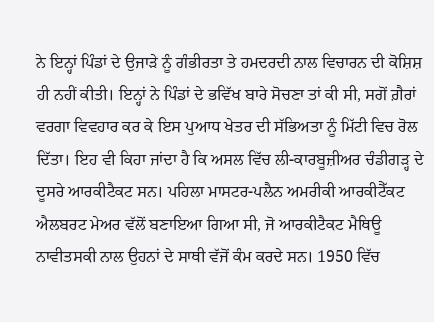ਨੇ ਇਨ੍ਹਾਂ ਪਿੰਡਾਂ ਦੇ ਉਜਾੜੇ ਨੂੰ ਗੰਭੀਰਤਾ ਤੇ ਹਮਦਰਦੀ ਨਾਲ ਵਿਚਾਰਨ ਦੀ ਕੋਸ਼ਿਸ਼ ਹੀ ਨਹੀਂ ਕੀਤੀ। ਇਨ੍ਹਾਂ ਨੇ ਪਿੰਡਾਂ ਦੇ ਭਵਿੱਖ ਬਾਰੇ ਸੋਚਣਾ ਤਾਂ ਕੀ ਸੀ, ਸਗੋਂ ਗ਼ੈਰਾਂ ਵਰਗਾ ਵਿਵਹਾਰ ਕਰ ਕੇ ਇਸ ਪੁਆਧ ਖੇਤਰ ਦੀ ਸੱਭਿਅਤਾ ਨੂੰ ਮਿੱਟੀ ਵਿਚ ਰੋਲ ਦਿੱਤਾ। ਇਹ ਵੀ ਕਿਹਾ ਜਾਂਦਾ ਹੈ ਕਿ ਅਸਲ ਵਿੱਚ ਲੀ-ਕਾਰਬੂਜ਼ੀਅਰ ਚੰਡੀਗੜ੍ਹ ਦੇ ਦੂਸਰੇ ਆਰਕੀਟੈਕਟ ਸਨ। ਪਹਿਲਾ ਮਾਸਟਰ-ਪਲੈਨ ਅਮਰੀਕੀ ਆਰਕੀਟੈੱਕਟ ਐਲਬਰਟ ਮੇਅਰ ਵੱਲੋਂ ਬਣਾਇਆ ਗਿਆ ਸੀ, ਜੋ ਆਰਕੀਟੈਕਟ ਮੈਥਿਊ ਨਾਵੀਤਸਕੀ ਨਾਲ ਉਹਨਾਂ ਦੇ ਸਾਥੀ ਵੱਜੋਂ ਕੰਮ ਕਰਦੇ ਸਨ। 1950 ਵਿੱਚ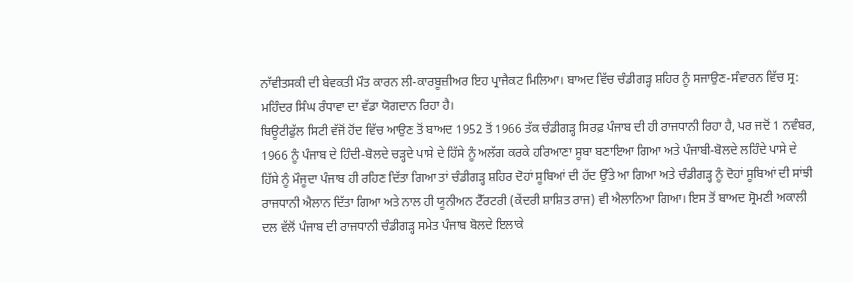ਨਾੱਵੀਤਸਕੀ ਦੀ ਬੇਵਕਤੀ ਮੌਤ ਕਾਰਨ ਲੀ-ਕਾਰਬੂਜ਼ੀਅਰ ਇਹ ਪ੍ਰਾਜੈਕਟ ਮਿਲਿਆ। ਬਾਅਦ ਵਿੱਚ ਚੰਡੀਗੜ੍ਹ ਸ਼ਹਿਰ ਨੂੰ ਸਜਾਉਣ-ਸੰਵਾਰਨ ਵਿੱਚ ਸ੍ਰ: ਮਹਿੰਦਰ ਸਿੰਘ ਰੰਧਾਵਾ ਦਾ ਵੱਡਾ ਯੋਗਦਾਨ ਰਿਹਾ ਹੈ।
ਬਿਊਟੀਫੁੱਲ ਸਿਟੀ ਵੱਜੋਂ ਹੋਂਦ ਵਿੱਚ ਆਉਣ ਤੋਂ ਬਾਅਦ 1952 ਤੋਂ 1966 ਤੱਕ ਚੰਡੀਗੜ੍ਹ ਸਿਰਫ਼ ਪੰਜਾਬ ਦੀ ਹੀ ਰਾਜਧਾਨੀ ਰਿਹਾ ਹੈ, ਪਰ ਜਦੋਂ 1 ਨਵੰਬਰ, 1966 ਨੂੰ ਪੰਜਾਬ ਦੇ ਹਿੰਦੀ-ਬੋਲਦੇ ਚੜ੍ਹਦੇ ਪਾਸੇ ਦੇ ਹਿੱਸੇ ਨੂੰ ਅਲੱਗ ਕਰਕੇ ਹਰਿਆਣਾ ਸੂਬਾ ਬਣਾਇਆ ਗਿਆ ਅਤੇ ਪੰਜਾਬੀ-ਬੋਲਦੇ ਲਹਿੰਦੇ ਪਾਸੇ ਦੇ ਹਿੱਸੇ ਨੂੰ ਮੌਜੂਦਾ ਪੰਜਾਬ ਹੀ ਰਹਿਣ ਦਿੱਤਾ ਗਿਆ ਤਾਂ ਚੰਡੀਗੜ੍ਹ ਸ਼ਹਿਰ ਦੋਹਾਂ ਸੂਬਿਆਂ ਦੀ ਹੱਦ ਉੱਤੇ ਆ ਗਿਆ ਅਤੇ ਚੰਡੀਗੜ੍ਹ ਨੂੰ ਦੋਹਾਂ ਸੂਬਿਆਂ ਦੀ ਸਾਂਝੀ ਰਾਜਧਾਨੀ ਐਲਾਨ ਦਿੱਤਾ ਗਿਆ ਅਤੇ ਨਾਲ ਹੀ ਯੂਨੀਅਨ ਟੈੱਰਟਰੀ (ਕੇਂਦਰੀ ਸ਼ਾਸ਼ਿਤ ਰਾਜ) ਵੀ ਐਲਾਨਿਆ ਗਿਆ। ਇਸ ਤੋਂ ਬਾਅਦ ਸ੍ਰੋਮਣੀ ਅਕਾਲੀ ਦਲ ਵੱਲੋਂ ਪੰਜਾਬ ਦੀ ਰਾਜਧਾਨੀ ਚੰਡੀਗੜ੍ਹ ਸਮੇਤ ਪੰਜਾਬ ਬੋਲਦੇ ਇਲਾਕੇ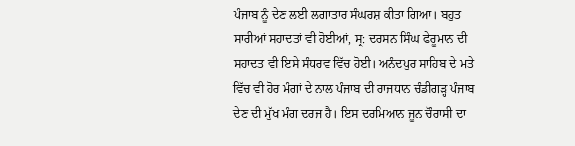ਪੰਜਾਬ ਨੂੰ ਦੇਣ ਲਈ ਲਗਾਤਾਰ ਸੰਘਰਸ਼ ਕੀਤਾ ਗਿਆ। ਬਹੁਤ ਸਾਰੀਆਂ ਸਹਾਦਤਾਂ ਵੀ ਹੋਈਆਂ, ਸ੍ਰ: ਦਰਸਨ ਸਿੰਘ ਫੇਰੂਮਾਨ ਦੀ ਸਹਾਦਤ ਵੀ ਇਸੇ ਸੰਧਰਵ ਵਿੱਚ ਹੋਈ। ਅਨੰਦਪੁਰ ਸਾਹਿਬ ਦੇ ਮਤੇ ਵਿੱਚ ਵੀ ਹੋਰ ਮੰਗਾਂ ਦੇ ਨਾਲ ਪੰਜਾਬ ਦੀ ਰਾਜਧਾਨ ਚੰਡੀਗੜ੍ਹ ਪੰਜਾਬ ਦੇਣ ਦੀ ਮੁੱਖ ਮੰਗ ਦਰਜ ਹੈ। ਇਸ ਦਰਮਿਆਨ ਜੂਨ ਚੌਰਾਸੀ ਦਾ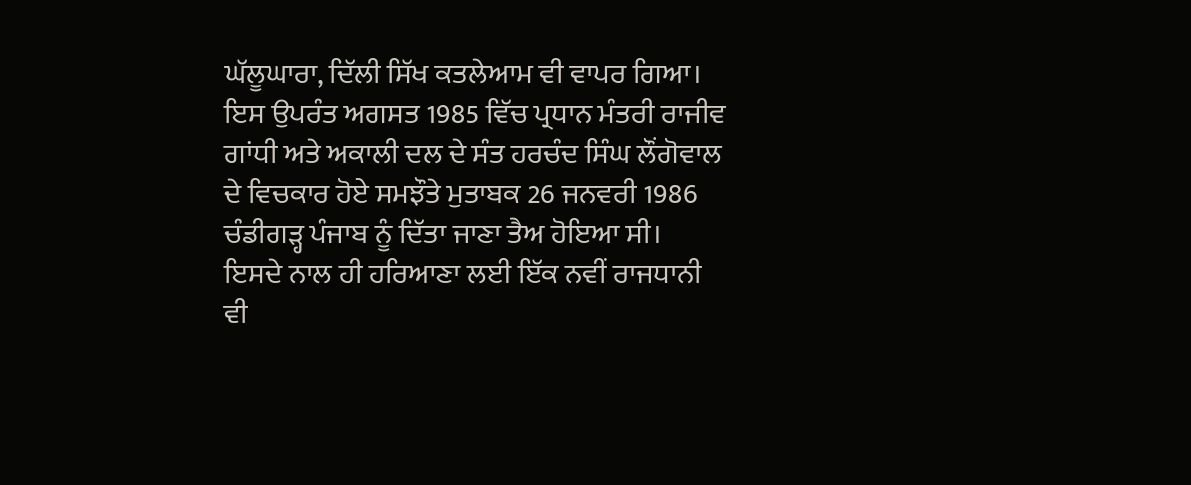ਘੱਲੂਘਾਰਾ, ਦਿੱਲੀ ਸਿੱਖ ਕਤਲੇਆਮ ਵੀ ਵਾਪਰ ਗਿਆ। ਇਸ ਉਪਰੰਤ ਅਗਸਤ 1985 ਵਿੱਚ ਪ੍ਰਧਾਨ ਮੰਤਰੀ ਰਾਜੀਵ ਗਾਂਧੀ ਅਤੇ ਅਕਾਲੀ ਦਲ ਦੇ ਸੰਤ ਹਰਚੰਦ ਸਿੰਘ ਲੌਂਗੋਵਾਲ ਦੇ ਵਿਚਕਾਰ ਹੋਏ ਸਮਝੌਤੇ ਮੁਤਾਬਕ 26 ਜਨਵਰੀ 1986 ਚੰਡੀਗੜ੍ਹ ਪੰਜਾਬ ਨੂੰ ਦਿੱਤਾ ਜਾਣਾ ਤੈਅ ਹੋਇਆ ਸੀ। ਇਸਦੇ ਨਾਲ ਹੀ ਹਰਿਆਣਾ ਲਈ ਇੱਕ ਨਵੀਂ ਰਾਜਧਾਨੀ ਵੀ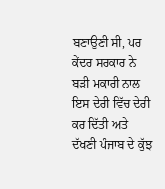ਬਣਾਉਣੀ ਸੀ, ਪਰ ਕੇਂਦਰ ਸਰਕਾਰ ਨੇ ਬੜੀ ਮਕਾਰੀ ਨਾਲ ਇਸ ਦੇਰੀ ਵਿੱਚ ਦੇਰੀ ਕਰ ਦਿੱਤੀ ਅਤੇ ਦੱਖਣੀ ਪੰਜਾਬ ਦੇ ਕੁੱਝ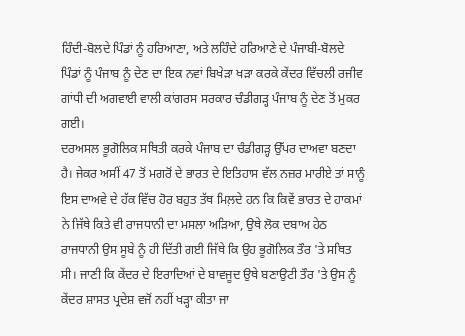ਹਿੰਦੀ-ਬੋਲਦੇ ਪਿੰਡਾਂ ਨੂੰ ਹਰਿਆਣਾ, ਅਤੇ ਲਹਿੰਦੇ ਹਰਿਆਣੇ ਦੇ ਪੰਜਾਬੀ-ਬੋਲਦੇ ਪਿੰਡਾਂ ਨੂੰ ਪੰਜਾਬ ਨੂੰ ਦੇਣ ਦਾ ਇਕ ਨਵਾਂ ਬਿਖੇੜਾ ਖੜਾ ਕਰਕੇ ਕੇਂਦਰ ਵਿੱਚਲੀ ਰਜੀਵ ਗਾਂਧੀ ਦੀ ਅਗਵਾਈ ਵਾਲੀ ਕਾਂਗਰਸ ਸਰਕਾਰ ਚੰਡੀਗੜ੍ਹ ਪੰਜਾਬ ਨੂੰ ਦੇਣ ਤੋਂ ਮੁਕਰ ਗਈ।
ਦਰਅਸਲ ਭੂਗੋਲਿਕ ਸਥਿਤੀ ਕਰਕੇ ਪੰਜਾਬ ਦਾ ਚੰਡੀਗੜ੍ਹ ਉੱਪਰ ਦਾਅਵਾ ਬਣਦਾ ਹੈ। ਜੇਕਰ ਅਸੀਂ 47 ਤੋਂ ਮਗਰੋਂ ਦੇ ਭਾਰਤ ਦੇ ਇਤਿਹਾਸ ਵੱਲ ਨਜ਼ਰ ਮਾਰੀਏ ਤਾਂ ਸਾਨੂੰ ਇਸ ਦਾਅਵੇ ਦੇ ਹੱਕ ਵਿੱਚ ਹੋਰ ਬਹੁਤ ਤੱਥ ਮਿਲ਼ਦੇ ਹਨ ਕਿ ਕਿਵੇਂ ਭਾਰਤ ਦੇ ਹਾਕਮਾਂ ਨੇ ਜਿੱਥੇ ਕਿਤੇ ਵੀ ਰਾਜਧਾਨੀ ਦਾ ਮਸਲਾ ਅੜਿਆ, ਉਥੇ ਲੋਕ ਦਬਾਅ ਹੇਠ ਰਾਜਧਾਨੀ ਉਸ ਸੂਬੇ ਨੂੰ ਹੀ ਦਿੱਤੀ ਗਈ ਜਿੱਥੇ ਕਿ ਉਹ ਭੂਗੋਲਿਕ ਤੌਰ 'ਤੇ ਸਥਿਤ ਸੀ। ਜਾਣੀ ਕਿ ਕੇਂਦਰ ਦੇ ਇਰਾਦਿਆਂ ਦੇ ਬਾਵਜੂਦ ਉਥੇ ਬਣਾਉਟੀ ਤੌਰ 'ਤੇ ਉਸ ਨੂੰ ਕੇਂਦਰ ਸ਼ਾਸਤ ਪ੍ਰਦੇਸ਼ ਵਜੋਂ ਨਹੀਂ ਖੜ੍ਹਾ ਕੀਤਾ ਜਾ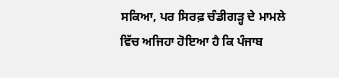ਸਕਿਆ, ਪਰ ਸਿਰਫ਼ ਚੰਡੀਗੜ੍ਹ ਦੇ ਮਾਮਲੇ ਵਿੱਚ ਅਜਿਹਾ ਹੋਇਆ ਹੈ ਕਿ ਪੰਜਾਬ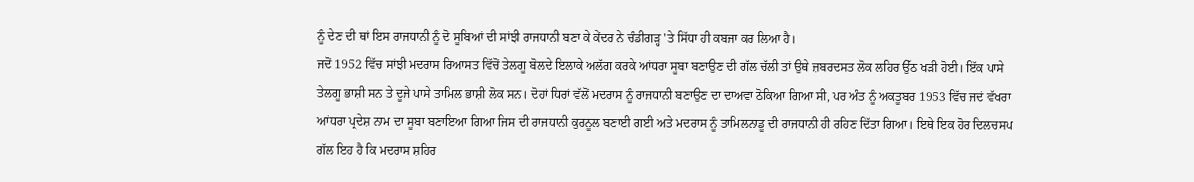ਨੂੰ ਦੇਣ ਦੀ ਥਾਂ ਇਸ ਰਾਜਧਾਨੀ ਨੂੰ ਦੋ ਸੂਬਿਆਂ ਦੀ ਸਾਂਝੀ ਰਾਜਧਾਨੀ ਬਣਾ ਕੇ ਕੇਂਦਰ ਨੇ ਚੰਡੀਗੜ੍ਹ 'ਤੇ ਸਿੱਧਾ ਹੀ ਕਬਜਾ ਕਰ ਲਿਆ ਹੈ।
ਜਦੋਂ 1952 ਵਿੱਚ ਸਾਂਝੀ ਮਦਰਾਸ ਰਿਆਸਤ ਵਿੱਚੋਂ ਤੇਲਗੂ ਬੋਲਦੇ ਇਲਾਕੇ ਅਲੱਗ ਕਰਕੇ ਆਂਧਰਾ ਸੂਬਾ ਬਣਾਉਣ ਦੀ ਗੱਲ ਚੱਲੀ ਤਾਂ ਉਥੇ ਜ਼ਬਰਦਸਤ ਲੋਕ ਲਹਿਰ ਉੱਠ ਖੜੀ ਹੋਈ। ਇੱਕ ਪਾਸੇ ਤੇਲਗੂ ਭਾਸ਼ੀ ਸਨ ਤੇ ਦੂਜੇ ਪਾਸੇ ਤਾਮਿਲ ਭਾਸ਼ੀ ਲੋਕ ਸਨ। ਦੋਹਾਂ ਧਿਰਾਂ ਵੱਲੋਂ ਮਦਰਾਸ ਨੂੰ ਰਾਜਧਾਨੀ ਬਣਾਉਣ ਦਾ ਦਾਅਵਾ ਠੋਕਿਆ ਗਿਆ ਸੀ, ਪਰ ਅੰਤ ਨੂੰ ਅਕਤੂਬਰ 1953 ਵਿੱਚ ਜਦਂ ਵੱਖਰਾ ਆਂਧਰਾ ਪ੍ਰਦੇਸ਼ ਨਾਮ ਦਾ ਸੂਬਾ ਬਣਾਇਆ ਗਿਆ ਜਿਸ ਦੀ ਰਾਜਧਾਨੀ ਕੁਰਨੂਲ ਬਣਾਈ ਗਈ ਅਤੇ ਮਦਰਾਸ ਨੂੰ ਤਾਮਿਲਨਾਡੂ ਦੀ ਰਾਜਧਾਨੀ ਹੀ ਰਹਿਣ ਦਿੱਤਾ ਗਿਆ। ਇਥੇ ਇਕ ਹੋਰ ਦਿਲਚਸਪ ਗੱਲ ਇਹ ਹੈ ਕਿ ਮਦਰਾਸ ਸ਼ਹਿਰ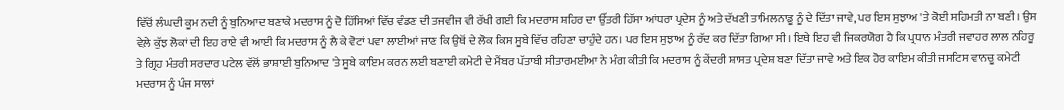ਵਿੱਚੋਂ ਲੰਘਦੀ ਕੂਮ ਨਦੀ ਨੂੰ ਬੁਨਿਆਦ ਬਣਾਕੇ ਮਦਰਾਸ ਨੂੰ ਦੋ ਹਿੱਸਿਆਂ ਵਿੱਚ ਵੰਡਣ ਦੀ ਤਜਵੀਜ ਵੀ ਰੱਖੀ ਗਈ ਕਿ ਮਦਰਾਸ ਸ਼ਹਿਰ ਦਾ ਉੱਤਰੀ ਹਿੱਸਾ ਆਂਧਰਾ ਪ੍ਰਦੇਸ ਨੂੰ ਅਤੇ ਦੱਖਣੀ ਤਾਮਿਲਨਾਡੂ ਨੂੰ ਦੇ ਦਿੱਤਾ ਜਾਵੇ, ਪਰ ਇਸ ਸੁਝਾਅ 'ਤੇ ਕੋਈ ਸਹਿਮਤੀ ਨਾ ਬਣੀ। ਉਸ ਵੇਲ਼ੇ ਕੁੱਝ ਲੋਕਾਂ ਦੀ ਇਹ ਰਾਏ ਵੀ ਆਈ ਕਿ ਮਦਰਾਸ ਨੂੰ ਲੈ ਕੇ ਵੋਟਾਂ ਪਵਾ ਲਾਈਆਂ ਜਾਣ ਕਿ ਉਥੋਂ ਦੇ ਲੋਕ ਕਿਸ ਸੂਬੇ ਵਿੱਚ ਰਹਿਣਾ ਚਾਹੁੰਦੇ ਹਨ। ਪਰ ਇਸ ਸੁਝਾਅ ਨੂੰ ਰੱਦ ਕਰ ਦਿੱਤਾ ਗਿਆ ਸੀ। ਇਥੇ ਇਹ ਵੀ ਜਿਕਰਯੋਗ ਹੈ ਕਿ ਪ੍ਰਧਾਨ ਮੰਤਰੀ ਜਵਾਹਰ ਲਾਲ ਨਹਿਰੂ ਤੇ ਗ੍ਰਿਹ ਮੰਤਰੀ ਸਰਦਾਰ ਪਟੇਲ ਵੱਲੋਂ ਭਾਸ਼ਾਈ ਬੁਨਿਆਦ 'ਤੇ ਸੂਬੇ ਕਾਇਮ ਕਰਨ ਲਈ ਬਣਾਈ ਕਮੇਟੀ ਦੇ ਮੈਂਬਰ ਪੱਤਾਬੀ ਸੀਤਾਰਮਈਆ ਨੇ ਮੰਗ ਕੀਤੀ ਕਿ ਮਦਰਾਸ ਨੂੰ ਕੇਂਦਰੀ ਸ਼ਾਸਤ ਪ੍ਰਦੇਸ਼ ਬਣਾ ਦਿੱਤਾ ਜਾਵੇ ਅਤੇ ਇਕ ਹੋਰ ਕਾਇਮ ਕੀਤੀ ਜਸਟਿਸ ਵਾਨਚੂ ਕਮੇਟੀ ਮਦਰਾਸ ਨੂੰ ਪੰਜ ਸਾਲਾਂ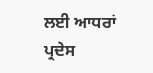ਲਈ ਆਧਰਾਂ ਪ੍ਰਦੇਸ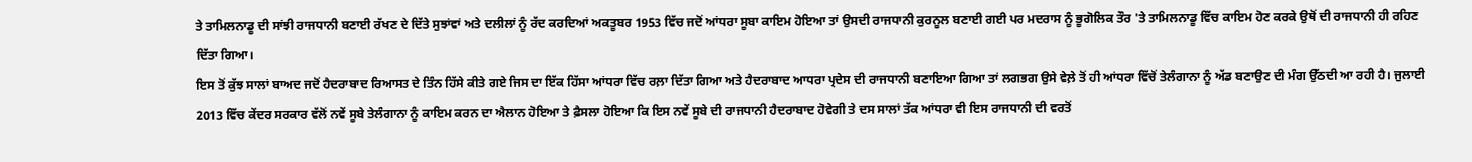ਤੇ ਤਾਮਿਲਨਾਡੂ ਦੀ ਸਾਂਝੀ ਰਾਜਧਾਨੀ ਬਣਾਈ ਰੱਖਣ ਦੇ ਦਿੱਤੇ ਸੁਝਾਂਵਾਂ ਅਤੇ ਦਲੀਲਾਂ ਨੂੰ ਰੱਦ ਕਰਦਿਆਂ ਅਕਤੂਬਰ 1953 ਵਿੱਚ ਜਦੋਂ ਆਂਧਰਾ ਸੂਬਾ ਕਾਇਮ ਹੋਇਆ ਤਾਂ ਉਸਦੀ ਰਾਜਧਾਨੀ ਕੁਰਨੂਲ ਬਣਾਈ ਗਈ ਪਰ ਮਦਰਾਸ ਨੂੰ ਭੂਗੋਲਿਕ ਤੌਰ 'ਤੇ ਤਾਮਿਲਨਾਡੂ ਵਿੱਚ ਕਾਇਮ ਹੋਣ ਕਰਕੇ ਉਥੋਂ ਦੀ ਰਾਜਧਾਨੀ ਹੀ ਰਹਿਣ ਦਿੱਤਾ ਗਿਆ।
ਇਸ ਤੋਂ ਕੁੱਝ ਸਾਲਾਂ ਬਾਅਦ ਜਦੋਂ ਹੈਦਰਾਬਾਦ ਰਿਆਸਤ ਦੇ ਤਿੰਨ ਹਿੱਸੇ ਕੀਤੇ ਗਏ ਜਿਸ ਦਾ ਇੱਕ ਹਿੱਸਾ ਆਂਧਰਾ ਵਿੱਚ ਰਲ਼ਾ ਦਿੱਤਾ ਗਿਆ ਅਤੇ ਹੈਦਰਾਬਾਦ ਆਧਰਾ ਪ੍ਰਦੇਸ ਦੀ ਰਾਜਧਾਨੀ ਬਣਾਇਆ ਗਿਆ ਤਾਂ ਲਗਭਗ ਉਸੇ ਵੇਲ਼ੇ ਤੋਂ ਹੀ ਆਂਧਰਾ ਵਿੱਚੋਂ ਤੇਲੰਗਾਨਾ ਨੂੰ ਅੱਡ ਬਣਾਉਣ ਦੀ ਮੰਗ ਉੱਠਦੀ ਆ ਰਹੀ ਹੈ। ਜੁਲਾਈ 2013 ਵਿੱਚ ਕੇਂਦਰ ਸਰਕਾਰ ਵੱਲੋਂ ਨਵੇਂ ਸੂਬੇ ਤੇਲੰਗਾਨਾ ਨੂੰ ਕਾਇਮ ਕਰਨ ਦਾ ਐਲਾਨ ਹੋਇਆ ਤੇ ਫ਼ੈਸਲਾ ਹੋਇਆ ਕਿ ਇਸ ਨਵੇਂ ਸੂਬੇ ਦੀ ਰਾਜਧਾਨੀ ਹੈਦਰਾਬਾਦ ਹੋਵੇਗੀ ਤੇ ਦਸ ਸਾਲਾਂ ਤੱਕ ਆਂਧਰਾ ਵੀ ਇਸ ਰਾਜਧਾਨੀ ਦੀ ਵਰਤੋਂ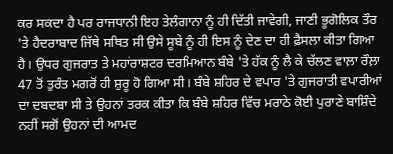ਕਰ ਸਕਦਾ ਹੈ ਪਰ ਰਾਜਧਾਨੀ ਇਹ ਤੇਲੰਗਾਨਾ ਨੂੰ ਹੀ ਦਿੱਤੀ ਜਾਵੇਗੀ, ਜਾਣੀ ਭੂਗੋਲਿਕ ਤੌਰ 'ਤੇ ਹੈਦਰਾਬਾਦ ਜਿੱਥੇ ਸਥਿਤ ਸੀ ਉਸੇ ਸੂਬੇ ਨੂੰ ਹੀ ਇਸ ਨੂੰ ਦੇਣ ਦਾ ਹੀ ਫ਼ੈਸਲਾ ਕੀਤਾ ਗਿਆ ਹੈ। ਉਧਰ ਗੁਜਰਾਤ ਤੇ ਮਹਾਂਰਾਸ਼ਟਰ ਦਰਮਿਆਨ ਬੰਬੇ 'ਤੇ ਹੱਕ ਨੂੰ ਲੈ ਕੇ ਚੱਲਣ ਵਾਲ਼ਾ ਰੌਲ਼ਾ 47 ਤੋਂ ਤੁਰੰਤ ਮਗਰੋਂ ਹੀ ਸ਼ੁਰੂ ਹੋ ਗਿਆ ਸੀ। ਬੰਬੇ ਸ਼ਹਿਰ ਦੇ ਵਪਾਰ 'ਤੇ ਗੁਜਰਾਤੀ ਵਪਾਰੀਆਂ ਦਾ ਦਬਦਬਾ ਸੀ ਤੇ ਉਹਨਾਂ ਤਰਕ ਕੀਤਾ ਕਿ ਬੰਬੇ ਸ਼ਹਿਰ ਵਿੱਚ ਮਰਾਠੇ ਕੋਈ ਪੁਰਾਣੇ ਬਾਸ਼ਿੰਦੇ ਨਹੀਂ ਸਗੋਂ ਉਹਨਾਂ ਦੀ ਆਮਦ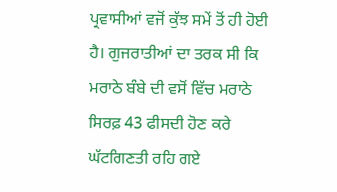ਪ੍ਰਵਾਸੀਆਂ ਵਜੋਂ ਕੁੱਝ ਸਮੇਂ ਤੋਂ ਹੀ ਹੋਈ ਹੈ। ਗੁਜਰਾਤੀਆਂ ਦਾ ਤਰਕ ਸੀ ਕਿ ਮਰਾਠੇ ਬੰਬੇ ਦੀ ਵਸੋਂ ਵਿੱਚ ਮਰਾਠੇ ਸਿਰਫ਼ 43 ਫੀਸਦੀ ਹੋਣ ਕਰੇ ਘੱਟਗਿਣਤੀ ਰਹਿ ਗਏ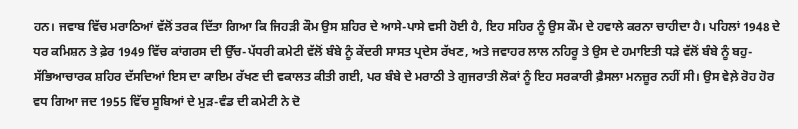ਹਨ। ਜਵਾਬ ਵਿੱਚ ਮਰਾਠਿਆਂ ਵੱਲੋਂ ਤਰਕ ਦਿੱਤਾ ਗਿਆ ਕਿ ਜਿਹੜੀ ਕੌਮ ਉਸ ਸ਼ਹਿਰ ਦੇ ਆਸੇ-ਪਾਸੇ ਵਸੀ ਹੋਈ ਹੈ, ਇਹ ਸਹਿਰ ਨੂੰ ਉਸ ਕੌਮ ਦੇ ਹਵਾਲੇ ਕਰਨਾ ਚਾਹੀਦਾ ਹੈ। ਪਹਿਲਾਂ 1948 ਦੇ ਧਰ ਕਮਿਸ਼ਨ ਤੇ ਫ਼ੇਰ 1949 ਵਿੱਚ ਕਾਂਗਰਸ ਦੀ ਉੱਚ-ਪੱਧਰੀ ਕਮੇਟੀ ਵੱਲੋਂ ਬੰਬੇ ਨੂੰ ਕੇਂਦਰੀ ਸਾਸਤ ਪ੍ਰਦੇਸ ਰੱਖਣ, ਅਤੇ ਜਵਾਹਰ ਲਾਲ ਨਹਿਰੂ ਤੇ ਉਸ ਦੇ ਹਮਾਇਤੀ ਧੜੇ ਵੱਲੋਂ ਬੰਬੇ ਨੂੰ ਬਹੁ-ਸੱਭਿਆਚਾਰਕ ਸ਼ਹਿਰ ਦੱਸਦਿਆਂ ਇਸ ਦਾ ਕਾਇਮ ਰੱਖਣ ਦੀ ਵਕਾਲਤ ਕੀਤੀ ਗਈ, ਪਰ ਬੰਬੇ ਦੇ ਮਰਾਠੀ ਤੇ ਗੁਜਰਾਤੀ ਲੋਕਾਂ ਨੂੰ ਇਹ ਸਰਕਾਰੀ ਫ਼ੈਸਲਾ ਮਨਜ਼ੂਰ ਨਹੀਂ ਸੀ। ਉਸ ਵੇਲ਼ੇ ਰੋਹ ਹੋਰ ਵਧ ਗਿਆ ਜਦ 1955 ਵਿੱਚ ਸੂਬਿਆਂ ਦੇ ਮੁੜ-ਵੰਡ ਦੀ ਕਮੇਟੀ ਨੇ ਦੋ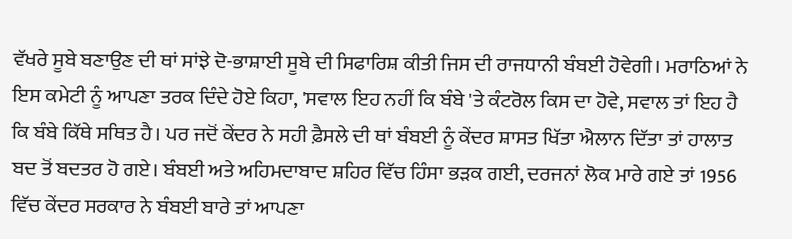ਵੱਖਰੇ ਸੂਬੇ ਬਣਾਉਣ ਦੀ ਥਾਂ ਸਾਂਝੇ ਦੋ-ਭਾਸ਼ਾਈ ਸੂਬੇ ਦੀ ਸਿਫਾਰਿਸ਼ ਕੀਤੀ ਜਿਸ ਦੀ ਰਾਜਧਾਨੀ ਬੰਬਈ ਹੋਵੇਗੀ। ਮਰਾਠਿਆਂ ਨੇ ਇਸ ਕਮੇਟੀ ਨੂੰ ਆਪਣਾ ਤਰਕ ਦਿੰਦੇ ਹੋਏ ਕਿਹਾ, 'ਸਵਾਲ ਇਹ ਨਹੀਂ ਕਿ ਬੰਬੇ 'ਤੇ ਕੰਟਰੋਲ ਕਿਸ ਦਾ ਹੋਵੇ, ਸਵਾਲ ਤਾਂ ਇਹ ਹੈ ਕਿ ਬੰਬੇ ਕਿੱਥੇ ਸਥਿਤ ਹੈ। ਪਰ ਜਦੋਂ ਕੇਂਦਰ ਨੇ ਸਹੀ ਫ਼ੈਸਲੇ ਦੀ ਥਾਂ ਬੰਬਈ ਨੂੰ ਕੇਂਦਰ ਸ਼ਾਸਤ ਖਿੱਤਾ ਐਲਾਨ ਦਿੱਤਾ ਤਾਂ ਹਾਲਾਤ ਬਦ ਤੋਂ ਬਦਤਰ ਹੋ ਗਏ। ਬੰਬਈ ਅਤੇ ਅਹਿਮਦਾਬਾਦ ਸ਼ਹਿਰ ਵਿੱਚ ਹਿੰਸਾ ਭੜਕ ਗਈ, ਦਰਜਨਾਂ ਲੋਕ ਮਾਰੇ ਗਏ ਤਾਂ 1956 ਵਿੱਚ ਕੇਂਦਰ ਸਰਕਾਰ ਨੇ ਬੰਬਈ ਬਾਰੇ ਤਾਂ ਆਪਣਾ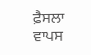ਫ਼ੈਸਲਾ ਵਾਪਸ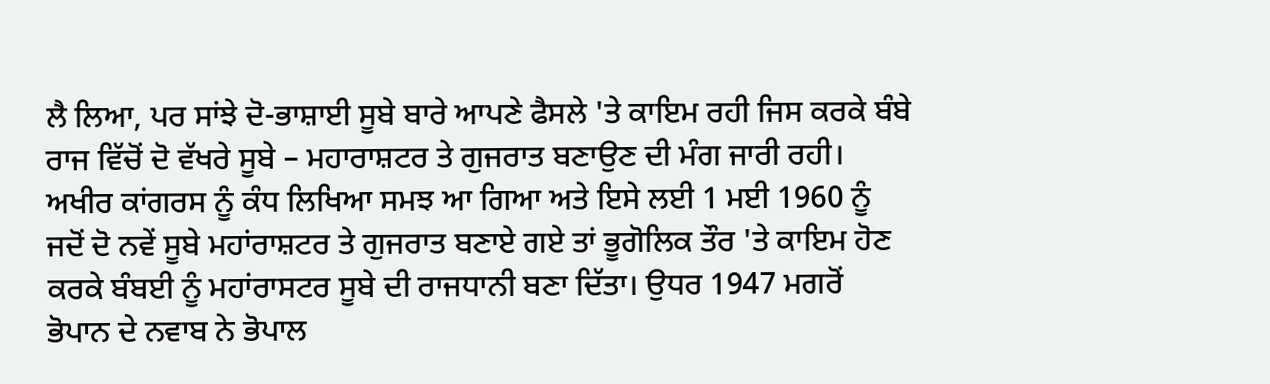ਲੈ ਲਿਆ, ਪਰ ਸਾਂਝੇ ਦੋ-ਭਾਸ਼ਾਈ ਸੂਬੇ ਬਾਰੇ ਆਪਣੇ ਫੈਸਲੇ 'ਤੇ ਕਾਇਮ ਰਹੀ ਜਿਸ ਕਰਕੇ ਬੰਬੇ ਰਾਜ ਵਿੱਚੋਂ ਦੋ ਵੱਖਰੇ ਸੂਬੇ – ਮਹਾਰਾਸ਼ਟਰ ਤੇ ਗੁਜਰਾਤ ਬਣਾਉਣ ਦੀ ਮੰਗ ਜਾਰੀ ਰਹੀ। ਅਖੀਰ ਕਾਂਗਰਸ ਨੂੰ ਕੰਧ ਲਿਖਿਆ ਸਮਝ ਆ ਗਿਆ ਅਤੇ ਇਸੇ ਲਈ 1 ਮਈ 1960 ਨੂੰ ਜਦੋਂ ਦੋ ਨਵੇਂ ਸੂਬੇ ਮਹਾਂਰਾਸ਼ਟਰ ਤੇ ਗੁਜਰਾਤ ਬਣਾਏ ਗਏ ਤਾਂ ਭੂਗੋਲਿਕ ਤੌਰ 'ਤੇ ਕਾਇਮ ਹੋਣ ਕਰਕੇ ਬੰਬਈ ਨੂੰ ਮਹਾਂਰਾਸਟਰ ਸੂਬੇ ਦੀ ਰਾਜਧਾਨੀ ਬਣਾ ਦਿੱਤਾ। ਉਧਰ 1947 ਮਗਰੋਂ ਭੋਪਾਨ ਦੇ ਨਵਾਬ ਨੇ ਭੋਪਾਲ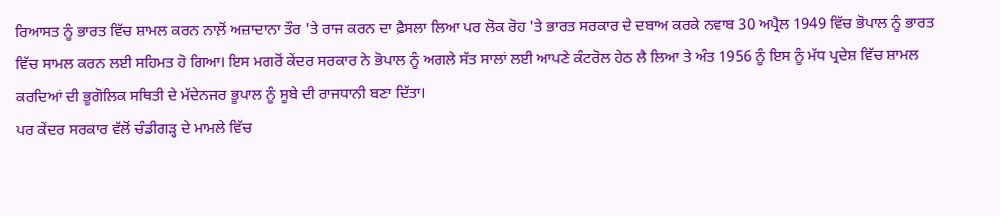ਰਿਆਸਤ ਨੂੰ ਭਾਰਤ ਵਿੱਚ ਸ਼ਾਮਲ ਕਰਨ ਨਾਲ਼ੋਂ ਅਜ਼ਾਦਾਨਾ ਤੌਰ 'ਤੇ ਰਾਜ ਕਰਨ ਦਾ ਫ਼ੈਸਲਾ ਲਿਆ ਪਰ ਲੋਕ ਰੋਹ 'ਤੇ ਭਾਰਤ ਸਰਕਾਰ ਦੇ ਦਬਾਅ ਕਰਕੇ ਨਵਾਬ 30 ਅਪ੍ਰੈਲ 1949 ਵਿੱਚ ਭੋਪਾਲ ਨੂੰ ਭਾਰਤ ਵਿੱਚ ਸਾਮਲ ਕਰਨ ਲਈ ਸਹਿਮਤ ਹੋ ਗਿਆ। ਇਸ ਮਗਰੋਂ ਕੇਂਦਰ ਸਰਕਾਰ ਨੇ ਭੋਪਾਲ ਨੂੰ ਅਗਲੇ ਸੱਤ ਸਾਲਾਂ ਲਈ ਆਪਣੇ ਕੰਟਰੋਲ ਹੇਠ ਲੈ ਲਿਆ ਤੇ ਅੰਤ 1956 ਨੂੰ ਇਸ ਨੂੰ ਮੱਧ ਪ੍ਰਦੇਸ਼ ਵਿੱਚ ਸ਼ਾਮਲ ਕਰਦਿਆਂ ਦੀ ਭੂਗੋਲਿਕ ਸਥਿਤੀ ਦੇ ਮੱਦੇਨਜਰ ਭੂਪਾਲ ਨੂੰ ਸੂਬੇ ਦੀ ਰਾਜਧਾਨੀ ਬਣਾ ਦਿੱਤਾ।
ਪਰ ਕੇਂਦਰ ਸਰਕਾਰ ਵੱਲੋਂ ਚੰਡੀਗੜ੍ਹ ਦੇ ਮਾਮਲੇ ਵਿੱਚ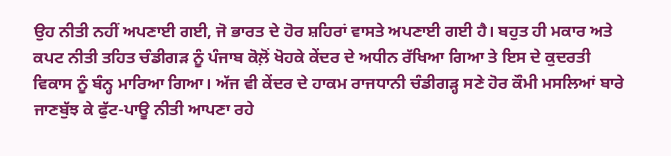ਉਹ ਨੀਤੀ ਨਹੀਂ ਅਪਣਾਈ ਗਈ, ਜੋ ਭਾਰਤ ਦੇ ਹੋਰ ਸ਼ਹਿਰਾਂ ਵਾਸਤੇ ਅਪਣਾਈ ਗਈ ਹੈ। ਬਹੁਤ ਹੀ ਮਕਾਰ ਅਤੇ ਕਪਟ ਨੀਤੀ ਤਹਿਤ ਚੰਡੀਗੜ ਨੂੰ ਪੰਜਾਬ ਕੋਲ਼ੋਂ ਖੋਹਕੇ ਕੇਂਦਰ ਦੇ ਅਧੀਨ ਰੱਖਿਆ ਗਿਆ ਤੇ ਇਸ ਦੇ ਕੁਦਰਤੀ ਵਿਕਾਸ ਨੂੰ ਬੰਨ੍ਹ ਮਾਰਿਆ ਗਿਆ। ਅੱਜ ਵੀ ਕੇਂਦਰ ਦੇ ਹਾਕਮ ਰਾਜਧਾਨੀ ਚੰਡੀਗੜ੍ਹ ਸਣੇ ਹੋਰ ਕੌਮੀ ਮਸਲਿਆਂ ਬਾਰੇ ਜਾਣਬੁੱਝ ਕੇ ਫੁੱਟ-ਪਾਊ ਨੀਤੀ ਆਪਣਾ ਰਹੇ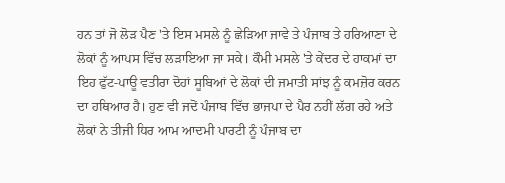ਹਨ ਤਾਂ ਜੋ ਲੋੜ ਪੈਣ 'ਤੇ ਇਸ ਮਸਲੇ ਨੂੰ ਛੇੜਿਆ ਜਾਵੇ ਤੇ ਪੰਜਾਬ ਤੇ ਹਰਿਆਣਾ ਦੇ ਲੋਕਾਂ ਨੂੰ ਆਪਸ ਵਿੱਚ ਲੜਾਇਆ ਜਾ ਸਕੇ। ਕੌਮੀ ਮਸਲੇ 'ਤੇ ਕੇਂਦਰ ਦੇ ਹਾਕਮਾਂ ਦਾ ਇਹ ਫੁੱਟ-ਪਾਊ ਵਤੀਰਾ ਦੋਹਾਂ ਸੂਬਿਆਂ ਦੇ ਲੋਕਾਂ ਦੀ ਜਮਾਤੀ ਸਾਂਝ ਨੂੰ ਕਮਜ਼ੋਰ ਕਰਨ ਦਾ ਹਥਿਆਰ ਹੈ। ਹੁਣ ਵੀ ਜਦੋਂ ਪੰਜਾਬ ਵਿੱਚ ਭਾਜਪਾ ਦੇ ਪੈਰ ਨਹੀਂ ਲੱਗ ਰਹੇ ਅਤੇ ਲੋਕਾਂ ਨੇ ਤੀਜੀ ਧਿਰ ਆਮ ਆਦਮੀ ਪਾਰਟੀ ਨੂੰ ਪੰਜਾਬ ਦਾ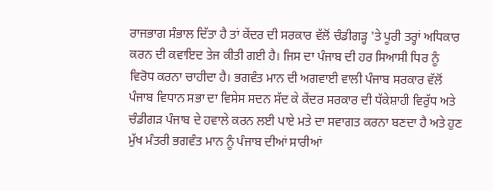ਰਾਜਭਾਗ ਸੰਭਾਲ ਦਿੱਤਾ ਹੈ ਤਾਂ ਕੇਂਦਰ ਦੀ ਸਰਕਾਰ ਵੱਲੋਂ ਚੰਡੀਗੜ੍ਹ 'ਤੇ ਪੂਰੀ ਤਰ੍ਹਾਂ ਅਧਿਕਾਰ ਕਰਨ ਦੀ ਕਵਾਇਦ ਤੇਜ ਕੀਤੀ ਗਈ ਹੈ। ਜਿਸ ਦਾ ਪੰਜਾਬ ਦੀ ਹਰ ਸਿਆਸੀ ਧਿਰ ਨੂੰ ਵਿਰੋਧ ਕਰਨਾ ਚਾਹੀਦਾ ਹੈ। ਭਗਵੰਤ ਮਾਨ ਦੀ ਅਗਵਾਈ ਵਾਲੀ ਪੰਜਾਬ ਸਰਕਾਰ ਵੱਲੋਂ ਪੰਜਾਬ ਵਿਧਾਨ ਸਭਾ ਦਾ ਵਿਸੇਸ ਸਦਨ ਸੱਦ ਕੇ ਕੇਂਦਰ ਸਰਕਾਰ ਦੀ ਧੱਕੇਸ਼ਾਹੀ ਵਿਰੁੱਧ ਅਤੇ ਚੰਡੀਗੜ ਪੰਜਾਬ ਦੇ ਹਵਾਲੇ ਕਰਨ ਲਈ ਪਾਏ ਮਤੇ ਦਾ ਸਵਾਗਤ ਕਰਨਾ ਬਣਦਾ ਹੈ ਅਤੇ ਹੁਣ ਮੁੱਖ ਮੰਤਰੀ ਭਗਵੰਤ ਮਾਨ ਨੂੰ ਪੰਜਾਬ ਦੀਆਂ ਸਾਰੀਆਂ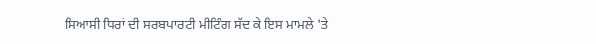ਸਿਆਸੀ ਧਿਰਾਂ ਦੀ ਸਰਬਪਾਰਟੀ ਮੀਟਿੰਗ ਸੱਦ ਕੇ ਇਸ ਮਾਮਲੇ 'ਤੇ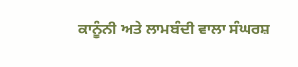ਕਾਨੂੰਨੀ ਅਤੇ ਲਾਮਬੰਦੀ ਵਾਲਾ ਸੰਘਰਸ਼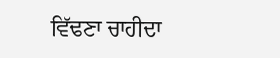ਵਿੱਢਣਾ ਚਾਹੀਦਾ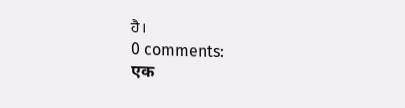ਹੈ।
0 comments:
एक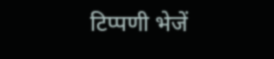टिप्पणी भेजें